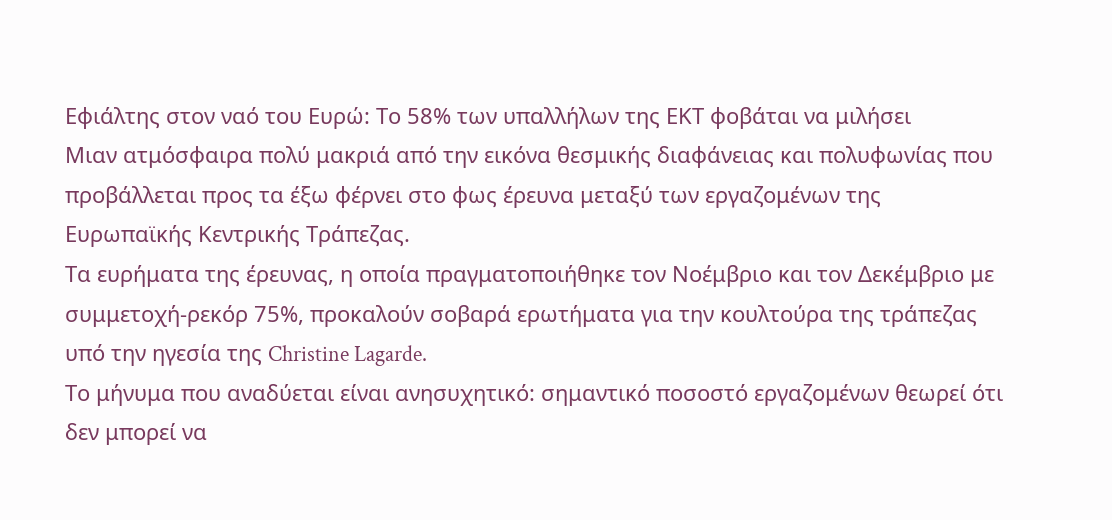Εφιάλτης στον ναό του Ευρώ: Το 58% των υπαλλήλων της ΕΚΤ φοβάται να μιλήσει
Μιαν ατμόσφαιρα πολύ μακριά από την εικόνα θεσμικής διαφάνειας και πολυφωνίας που προβάλλεται προς τα έξω φέρνει στο φως έρευνα μεταξύ των εργαζομένων της Ευρωπαϊκής Κεντρικής Τράπεζας.
Τα ευρήματα της έρευνας, η οποία πραγματοποιήθηκε τον Νοέμβριο και τον Δεκέμβριο με συμμετοχή-ρεκόρ 75%, προκαλούν σοβαρά ερωτήματα για την κουλτούρα της τράπεζας υπό την ηγεσία της Christine Lagarde.
Το μήνυμα που αναδύεται είναι ανησυχητικό: σημαντικό ποσοστό εργαζομένων θεωρεί ότι δεν μπορεί να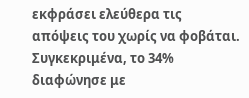εκφράσει ελεύθερα τις απόψεις του χωρίς να φοβάται.
Συγκεκριμένα, το 34% διαφώνησε με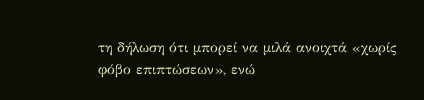τη δήλωση ότι μπορεί να μιλά ανοιχτά «χωρίς φόβο επιπτώσεων», ενώ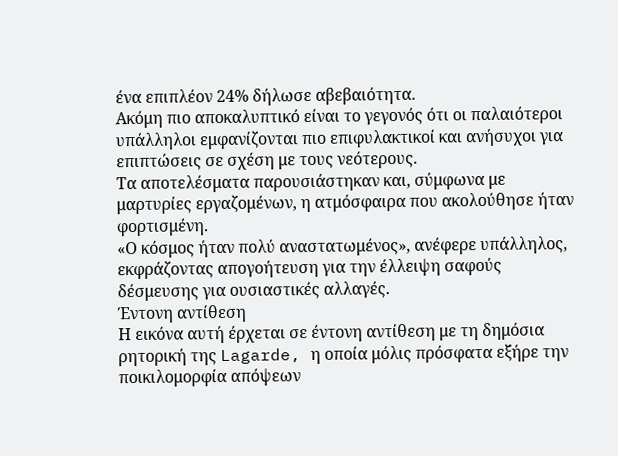ένα επιπλέον 24% δήλωσε αβεβαιότητα.
Ακόμη πιο αποκαλυπτικό είναι το γεγονός ότι οι παλαιότεροι υπάλληλοι εμφανίζονται πιο επιφυλακτικοί και ανήσυχοι για επιπτώσεις σε σχέση με τους νεότερους.
Τα αποτελέσματα παρουσιάστηκαν και, σύμφωνα με μαρτυρίες εργαζομένων, η ατμόσφαιρα που ακολούθησε ήταν φορτισμένη.
«Ο κόσμος ήταν πολύ αναστατωμένος», ανέφερε υπάλληλος, εκφράζοντας απογοήτευση για την έλλειψη σαφούς δέσμευσης για ουσιαστικές αλλαγές.
Έντονη αντίθεση
Η εικόνα αυτή έρχεται σε έντονη αντίθεση με τη δημόσια ρητορική της Lagarde, η οποία μόλις πρόσφατα εξήρε την ποικιλομορφία απόψεων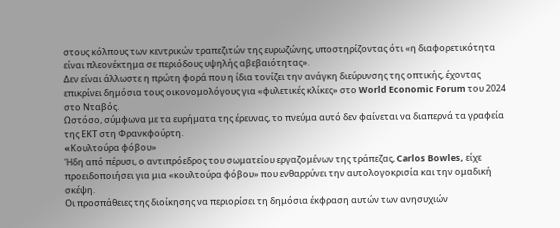στους κόλπους των κεντρικών τραπεζιτών της ευρωζώνης, υποστηρίζοντας ότι «η διαφορετικότητα είναι πλεονέκτημα σε περιόδους υψηλής αβεβαιότητας».
Δεν είναι άλλωστε η πρώτη φορά που η ίδια τονίζει την ανάγκη διεύρυνσης της οπτικής, έχοντας επικρίνει δημόσια τους οικονομολόγους για «φυλετικές κλίκες» στο World Economic Forum του 2024 στο Νταβός.
Ωστόσο, σύμφωνα με τα ευρήματα της έρευνας, το πνεύμα αυτό δεν φαίνεται να διαπερνά τα γραφεία της ΕΚΤ στη Φρανκφούρτη.
«Kουλτούρα φόβου»
Ήδη από πέρυσι, ο αντιπρόεδρος του σωματείου εργαζομένων της τράπεζας, Carlos Bowles, είχε προειδοποιήσει για μια «κουλτούρα φόβου» που ενθαρρύνει την αυτολογοκρισία και την ομαδική σκέψη.
Οι προσπάθειες της διοίκησης να περιορίσει τη δημόσια έκφραση αυτών των ανησυχιών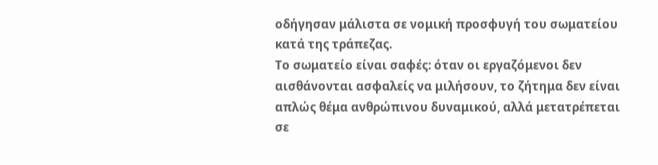οδήγησαν μάλιστα σε νομική προσφυγή του σωματείου κατά της τράπεζας.
Το σωματείο είναι σαφές: όταν οι εργαζόμενοι δεν αισθάνονται ασφαλείς να μιλήσουν, το ζήτημα δεν είναι απλώς θέμα ανθρώπινου δυναμικού, αλλά μετατρέπεται σε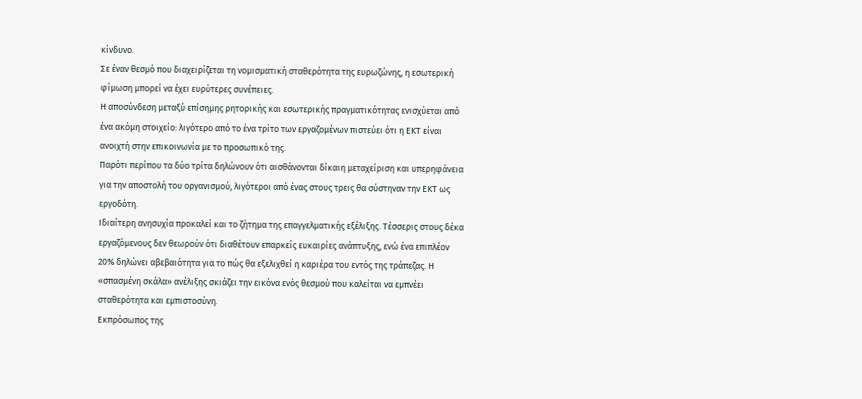κίνδυνο.
Σε έναν θεσμό που διαχειρίζεται τη νομισματική σταθερότητα της ευρωζώνης, η εσωτερική φίμωση μπορεί να έχει ευρύτερες συνέπειες.
Η αποσύνδεση μεταξύ επίσημης ρητορικής και εσωτερικής πραγματικότητας ενισχύεται από ένα ακόμη στοιχείο: λιγότερο από το ένα τρίτο των εργαζομένων πιστεύει ότι η ΕΚΤ είναι ανοιχτή στην επικοινωνία με το προσωπικό της.
Παρότι περίπου τα δύο τρίτα δηλώνουν ότι αισθάνονται δίκαιη μεταχείριση και υπερηφάνεια για την αποστολή του οργανισμού, λιγότεροι από ένας στους τρεις θα σύστηναν την ΕΚΤ ως εργοδότη.
Ιδιαίτερη ανησυχία προκαλεί και το ζήτημα της επαγγελματικής εξέλιξης. Τέσσερις στους δέκα εργαζόμενους δεν θεωρούν ότι διαθέτουν επαρκείς ευκαιρίες ανάπτυξης, ενώ ένα επιπλέον 20% δηλώνει αβεβαιότητα για το πώς θα εξελιχθεί η καριέρα του εντός της τράπεζας. Η «σπασμένη σκάλα» ανέλιξης σκιάζει την εικόνα ενός θεσμού που καλείται να εμπνέει σταθερότητα και εμπιστοσύνη.
Εκπρόσωπος της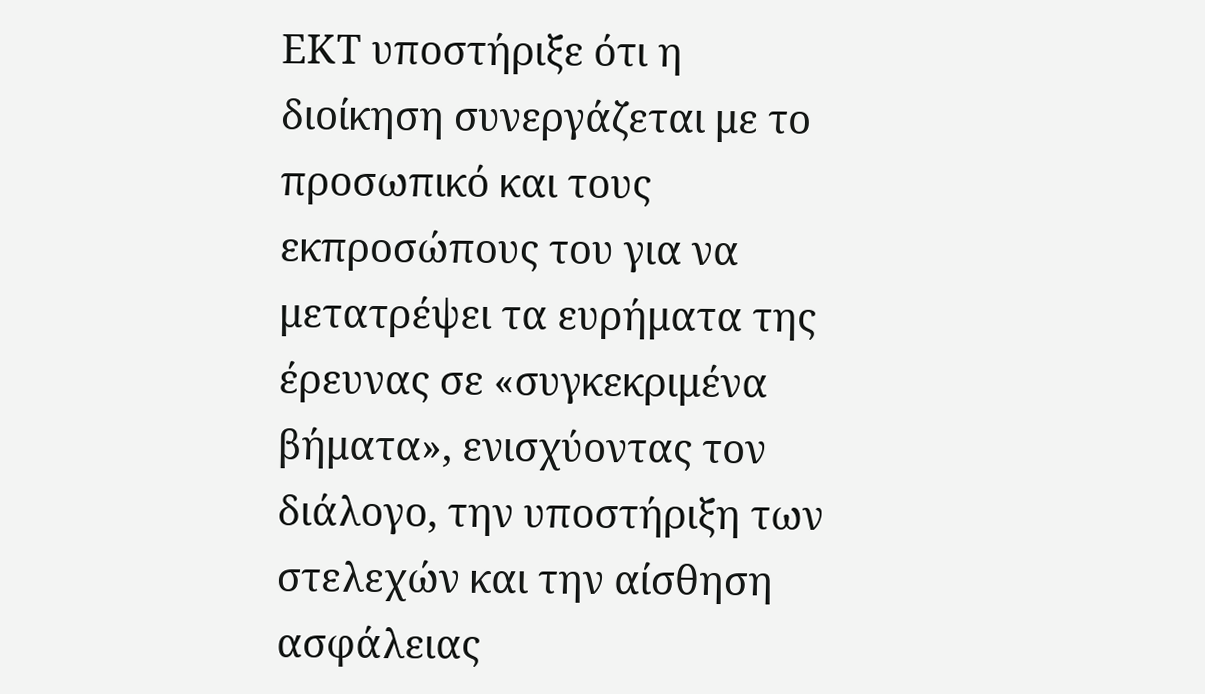ΕΚΤ υποστήριξε ότι η διοίκηση συνεργάζεται με το προσωπικό και τους εκπροσώπους του για να μετατρέψει τα ευρήματα της έρευνας σε «συγκεκριμένα βήματα», ενισχύοντας τον διάλογο, την υποστήριξη των στελεχών και την αίσθηση ασφάλειας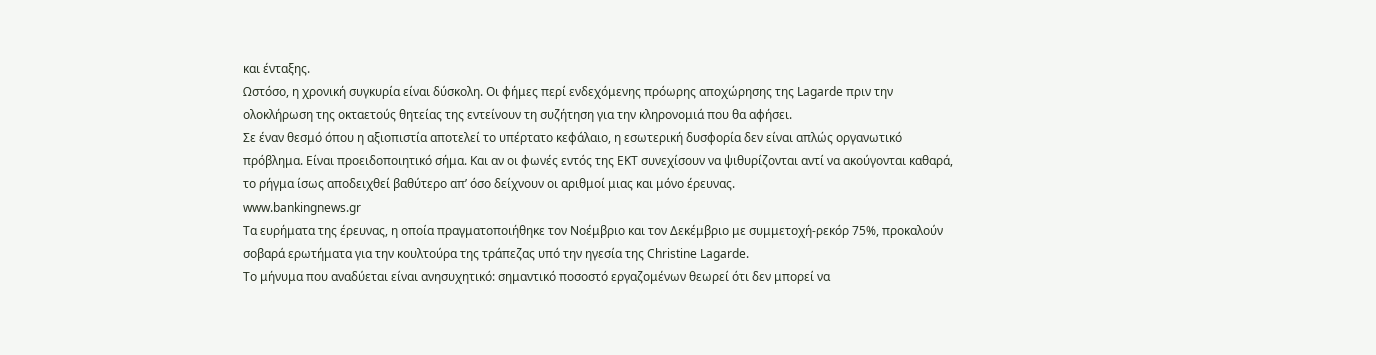και ένταξης.
Ωστόσο, η χρονική συγκυρία είναι δύσκολη. Οι φήμες περί ενδεχόμενης πρόωρης αποχώρησης της Lagarde πριν την ολοκλήρωση της οκταετούς θητείας της εντείνουν τη συζήτηση για την κληρονομιά που θα αφήσει.
Σε έναν θεσμό όπου η αξιοπιστία αποτελεί το υπέρτατο κεφάλαιο, η εσωτερική δυσφορία δεν είναι απλώς οργανωτικό πρόβλημα. Είναι προειδοποιητικό σήμα. Και αν οι φωνές εντός της ΕΚΤ συνεχίσουν να ψιθυρίζονται αντί να ακούγονται καθαρά, το ρήγμα ίσως αποδειχθεί βαθύτερο απ’ όσο δείχνουν οι αριθμοί μιας και μόνο έρευνας.
www.bankingnews.gr
Τα ευρήματα της έρευνας, η οποία πραγματοποιήθηκε τον Νοέμβριο και τον Δεκέμβριο με συμμετοχή-ρεκόρ 75%, προκαλούν σοβαρά ερωτήματα για την κουλτούρα της τράπεζας υπό την ηγεσία της Christine Lagarde.
Το μήνυμα που αναδύεται είναι ανησυχητικό: σημαντικό ποσοστό εργαζομένων θεωρεί ότι δεν μπορεί να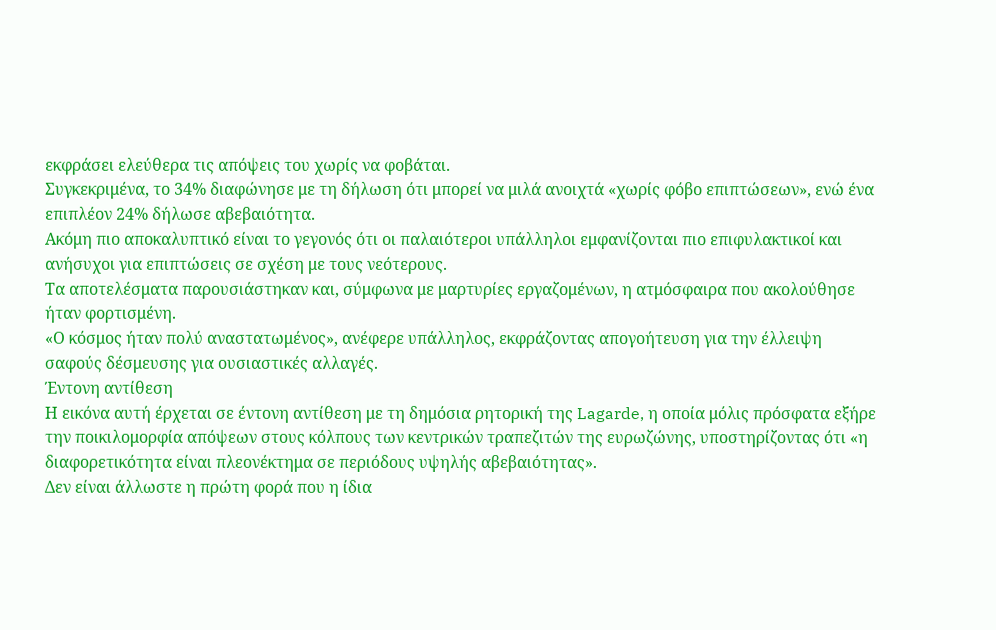εκφράσει ελεύθερα τις απόψεις του χωρίς να φοβάται.
Συγκεκριμένα, το 34% διαφώνησε με τη δήλωση ότι μπορεί να μιλά ανοιχτά «χωρίς φόβο επιπτώσεων», ενώ ένα επιπλέον 24% δήλωσε αβεβαιότητα.
Ακόμη πιο αποκαλυπτικό είναι το γεγονός ότι οι παλαιότεροι υπάλληλοι εμφανίζονται πιο επιφυλακτικοί και ανήσυχοι για επιπτώσεις σε σχέση με τους νεότερους.
Τα αποτελέσματα παρουσιάστηκαν και, σύμφωνα με μαρτυρίες εργαζομένων, η ατμόσφαιρα που ακολούθησε ήταν φορτισμένη.
«Ο κόσμος ήταν πολύ αναστατωμένος», ανέφερε υπάλληλος, εκφράζοντας απογοήτευση για την έλλειψη σαφούς δέσμευσης για ουσιαστικές αλλαγές.
Έντονη αντίθεση
Η εικόνα αυτή έρχεται σε έντονη αντίθεση με τη δημόσια ρητορική της Lagarde, η οποία μόλις πρόσφατα εξήρε την ποικιλομορφία απόψεων στους κόλπους των κεντρικών τραπεζιτών της ευρωζώνης, υποστηρίζοντας ότι «η διαφορετικότητα είναι πλεονέκτημα σε περιόδους υψηλής αβεβαιότητας».
Δεν είναι άλλωστε η πρώτη φορά που η ίδια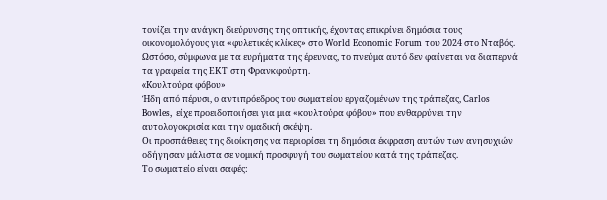τονίζει την ανάγκη διεύρυνσης της οπτικής, έχοντας επικρίνει δημόσια τους οικονομολόγους για «φυλετικές κλίκες» στο World Economic Forum του 2024 στο Νταβός.
Ωστόσο, σύμφωνα με τα ευρήματα της έρευνας, το πνεύμα αυτό δεν φαίνεται να διαπερνά τα γραφεία της ΕΚΤ στη Φρανκφούρτη.
«Kουλτούρα φόβου»
Ήδη από πέρυσι, ο αντιπρόεδρος του σωματείου εργαζομένων της τράπεζας, Carlos Bowles, είχε προειδοποιήσει για μια «κουλτούρα φόβου» που ενθαρρύνει την αυτολογοκρισία και την ομαδική σκέψη.
Οι προσπάθειες της διοίκησης να περιορίσει τη δημόσια έκφραση αυτών των ανησυχιών οδήγησαν μάλιστα σε νομική προσφυγή του σωματείου κατά της τράπεζας.
Το σωματείο είναι σαφές: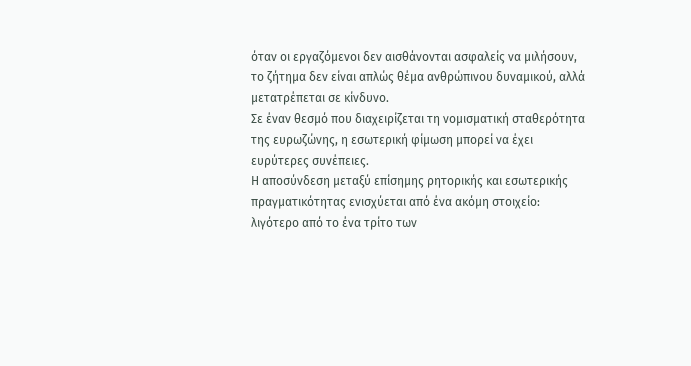όταν οι εργαζόμενοι δεν αισθάνονται ασφαλείς να μιλήσουν, το ζήτημα δεν είναι απλώς θέμα ανθρώπινου δυναμικού, αλλά μετατρέπεται σε κίνδυνο.
Σε έναν θεσμό που διαχειρίζεται τη νομισματική σταθερότητα της ευρωζώνης, η εσωτερική φίμωση μπορεί να έχει ευρύτερες συνέπειες.
Η αποσύνδεση μεταξύ επίσημης ρητορικής και εσωτερικής πραγματικότητας ενισχύεται από ένα ακόμη στοιχείο: λιγότερο από το ένα τρίτο των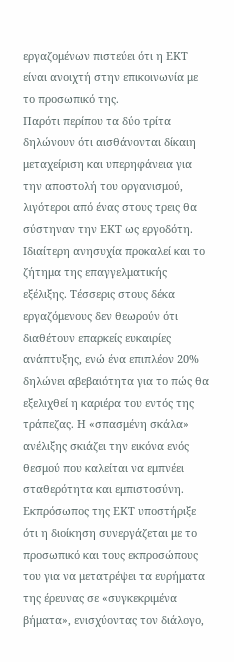εργαζομένων πιστεύει ότι η ΕΚΤ είναι ανοιχτή στην επικοινωνία με το προσωπικό της.
Παρότι περίπου τα δύο τρίτα δηλώνουν ότι αισθάνονται δίκαιη μεταχείριση και υπερηφάνεια για την αποστολή του οργανισμού, λιγότεροι από ένας στους τρεις θα σύστηναν την ΕΚΤ ως εργοδότη.
Ιδιαίτερη ανησυχία προκαλεί και το ζήτημα της επαγγελματικής εξέλιξης. Τέσσερις στους δέκα εργαζόμενους δεν θεωρούν ότι διαθέτουν επαρκείς ευκαιρίες ανάπτυξης, ενώ ένα επιπλέον 20% δηλώνει αβεβαιότητα για το πώς θα εξελιχθεί η καριέρα του εντός της τράπεζας. Η «σπασμένη σκάλα» ανέλιξης σκιάζει την εικόνα ενός θεσμού που καλείται να εμπνέει σταθερότητα και εμπιστοσύνη.
Εκπρόσωπος της ΕΚΤ υποστήριξε ότι η διοίκηση συνεργάζεται με το προσωπικό και τους εκπροσώπους του για να μετατρέψει τα ευρήματα της έρευνας σε «συγκεκριμένα βήματα», ενισχύοντας τον διάλογο,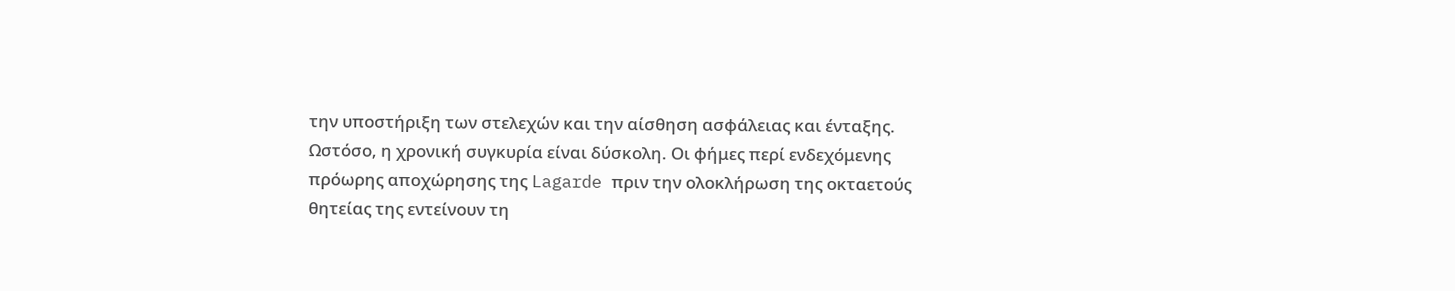την υποστήριξη των στελεχών και την αίσθηση ασφάλειας και ένταξης.
Ωστόσο, η χρονική συγκυρία είναι δύσκολη. Οι φήμες περί ενδεχόμενης πρόωρης αποχώρησης της Lagarde πριν την ολοκλήρωση της οκταετούς θητείας της εντείνουν τη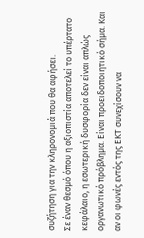συζήτηση για την κληρονομιά που θα αφήσει.
Σε έναν θεσμό όπου η αξιοπιστία αποτελεί το υπέρτατο κεφάλαιο, η εσωτερική δυσφορία δεν είναι απλώς οργανωτικό πρόβλημα. Είναι προειδοποιητικό σήμα. Και αν οι φωνές εντός της ΕΚΤ συνεχίσουν να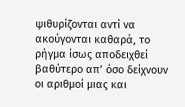ψιθυρίζονται αντί να ακούγονται καθαρά, το ρήγμα ίσως αποδειχθεί βαθύτερο απ’ όσο δείχνουν οι αριθμοί μιας και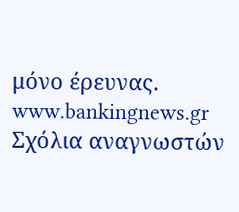μόνο έρευνας.
www.bankingnews.gr
Σχόλια αναγνωστών